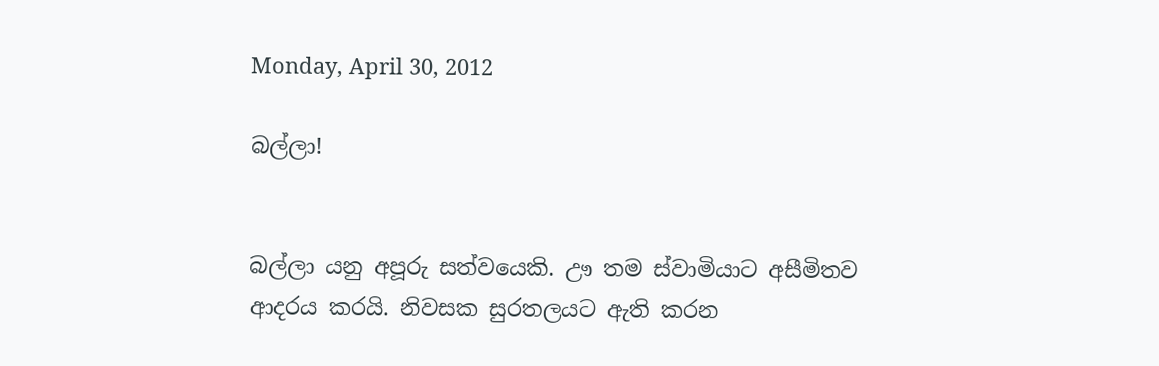Monday, April 30, 2012

බල්ලා!


බල්ලා යනු අපූරු සත්වයෙකි. ඌ තම ස්වාමියාට අසීමිතව ආදරය කරයි. නිවසක සුරතලයට ඇති කරන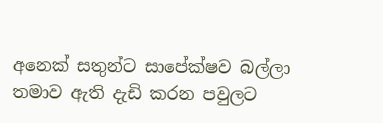අනෙක් සතුන්ට සාපේක්ෂව බල්ලා තමාව ඇති දැඩි කරන පවුලට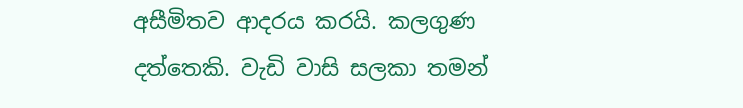අසීමිතව ආදරය කරයි. කලගුණ දත්තෙකි. වැඩි වාසි සලකා තමන්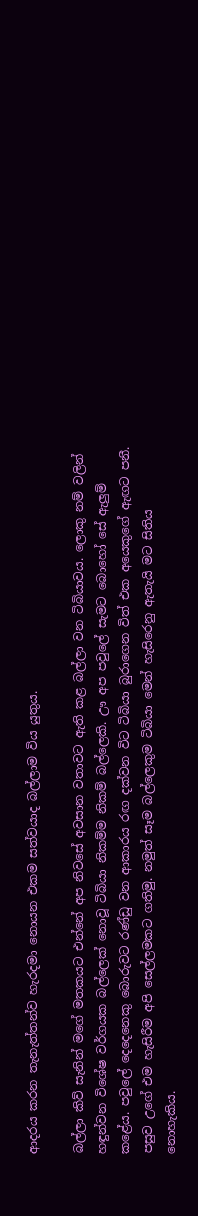ආදරය කරන තැනැත්තන්ව හැරදමා නොයන එකම සත්වයාද බල්ලාම විය යුතුය.

බල්ලා කිව් සැනින් මගේ මතකයට එන්නේ අප නිවසේ අවසාන වතාවට ඇති කළ බල්ලා වන ටිබියාවය. ලොකු නම් වලින් හඳුන්වන විශේෂ වර්ගයක බල්ලෙක් නොවූ ටිබියා නිකම්ම නිකම් බල්ලෙකි. ඌ අප පවුලේ සැමට බොහෝ සේ ඇලුම් කළේය. පවුලේ දෙදෙනෙකු බොරුවට රණ්ඩු වන ආකාරය රඟ දක්වන විට ටිබියා බුරාගෙන විත් එක අයෙකුගේ ඇඟට පනී. පසුව උගේ එම හැසිරීම අපි සෙල්ලමකට ගතිමු. නමුත් සෑම බල්ලෙකුම ටිබියා මෙන් හැසිරෙනු ඇතැයි මට සිතිය නොහැකිය.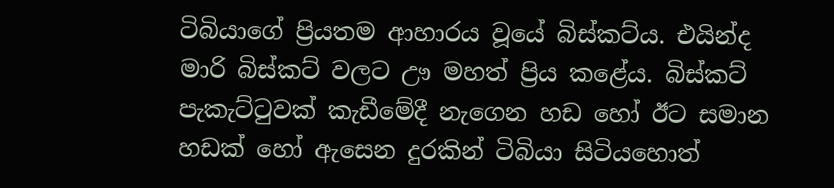ටිබියාගේ ප්‍රියතම ආහාරය වූයේ බිස්කට්ය. එයින්ද මාරි බිස්කට් වලට ඌ මහත් ප්‍රිය කළේය. බිස්කට් පැකැට්ටුවක් කැඩීමේදී නැගෙන හඩ හෝ ඊට සමාන හඩක් හෝ ඇසෙන දුරකින් ටිබියා සිටියහොත්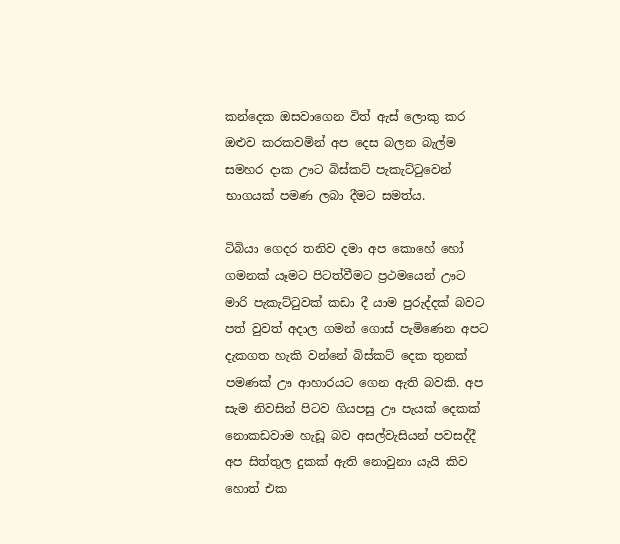කන්දෙක ඔසවාගෙන විත් ඇස් ලොකු කර ඔළුව කරකවමින් අප දෙස බලන බැල්ම සමහර දාක ඌට බිස්කට් පැකැට්ටුවෙන් භාගයක් පමණ ලබා දීමට සමත්ය.

ටිබියා ගෙදර තනිව දමා අප කොහේ හෝ ගමනක් යෑමට පිටත්වීමට ප්‍රථමයෙන් ඌට මාරි පැකැට්ටුවක් කඩා දී යාම පුරුද්දක් බවට පත් වුවත් අදාල ගමන් ගොස් පැමිණෙන අපට දැකගත හැකි වන්නේ බිස්කට් දෙක තුනක් පමණක් ඌ ආහාරයට ගෙන ඇති බවකි. අප සැම නිවසින් පිටව ගියපසු ඌ පැයක් දෙකක් නොකඩවාම හැඩූ බව අසල්වැසියන් පවසද්දී අප සිත්තුල දුකක් ඇති නොවුනා යැයි කිව හොත් එක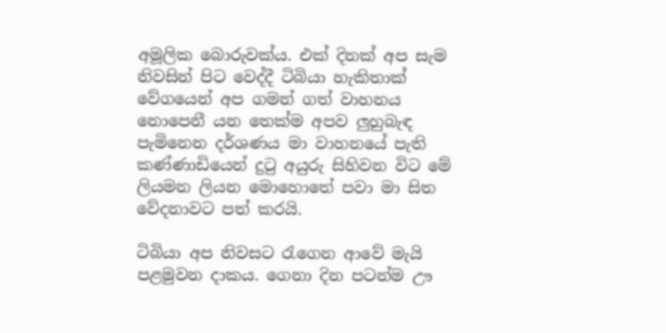අමූලික බොරුවක්ය. එක් දිනක් අප සැම නිවසින් පිට වෙද්දී ටිබියා හැකිතාක් වේගයෙන් අප ගමන් ගත් වාහනය නොපෙනී යන තෙක්ම අපව ලුහුබැඳ පැමිනෙන දර්ශණය මා වාහනයේ පැති කණ්ණාඩියෙන් දුටු අයුරු සිහිවන විට මේ ලියමන ලියන මොහොතේ පවා මා සිත වේදනාවට පත් කරයි.

ටිබියා අප නිවසට රැගෙන ආවේ මැයි පළමුවන දාකය. ගෙනා දින පටන්ම ඌ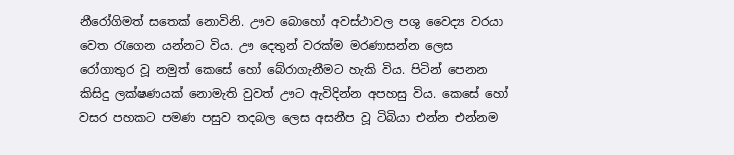නීරෝගිමත් සතෙක් නොවිනි. ඌව බොහෝ අවස්‍ථාවල පශු වෛද්‍ය වරයා වෙත රැගෙන යන්නට විය. ඌ දෙතුන් වරක්ම මරණාසන්න ලෙස රෝගාතුර වූ නමුත් කෙසේ හෝ බේරාගැනීමට හැකි විය. පිටින් පෙනන කිසිදු ලක්ෂණයක් නොමැති වුවත් ඌට ඇවිදින්න අපහසු විය. කෙසේ හෝ වසර පහකට පමණ පසුව තදබල ලෙස අසනීප වූ ටිබියා එන්න එන්නම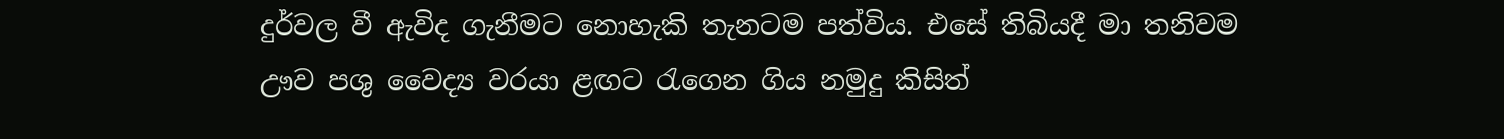දුර්වල වී ඇවිද ගැනීමට නොහැකි තැනටම පත්විය. එසේ තිබියදී මා තනිවම ඌව පශු වෛද්‍ය වරයා ළඟට රැගෙන ගිය නමුදු කිසිත්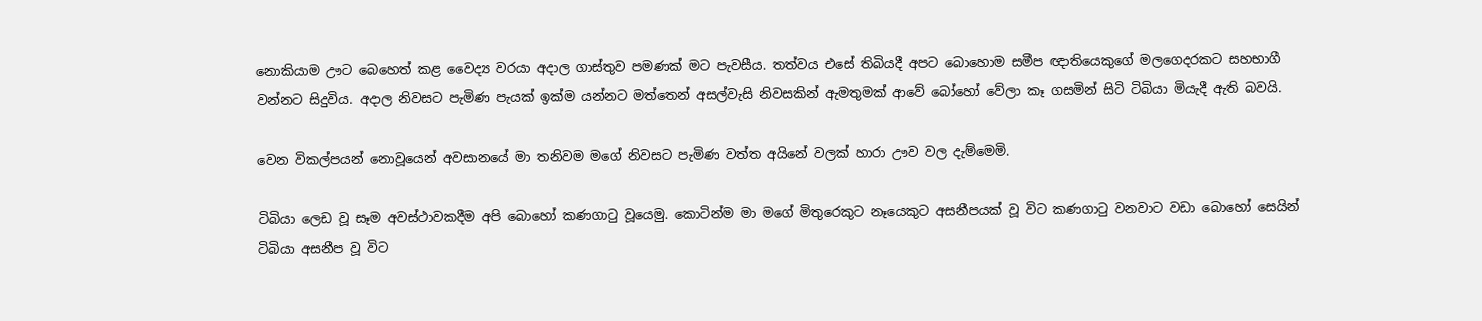නොකියාම ඌට බෙහෙත් කළ වෛද්‍ය වරයා අදාල ගාස්තුව පමණක් මට පැවසීය. තත්වය එසේ තිබියදී අපට බොහොම සමීප ඥාතියෙකුගේ මලගෙදරකට සහභාගී වන්නට සිදුවිය. අදාල නිවසට පැමිණ පැයක් ඉක්ම යන්නට මත්තෙන් අසල්වැසි නිවසකින් ඇමතුමක් ආවේ බෝහෝ වේලා කෑ ගසමින් සිටි ටිබියා මියැදී ඇති බවයි.

වෙන විකල්පයන් නොවූයෙන් අවසානයේ මා තනිවම මගේ නිවසට පැමිණ වත්ත අයිනේ වලක් හාරා ඌව වල දැම්මෙමි.

ටිබියා ලෙඩ වූ සෑම අවස්‍ථාවකදීම අපි බොහෝ කණගාටු වූයෙමු. කොටින්ම මා මගේ මිතුරෙකුට නෑයෙකුට අසනීපයක් වූ විට කණගාටු වනවාට වඩා බොහෝ සෙයින් ටිබියා අසනීප වූ විට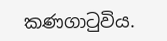කණගාටුවිය.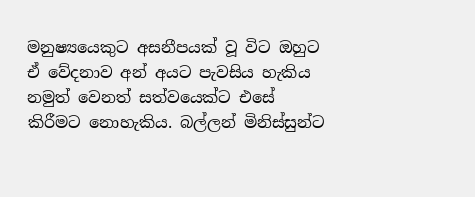මනුෂ්‍යයෙකුට අසනීපයක් වූ විට ඔහුට ඒ වේදනාව අන් අයට පැවසිය හැකිය නමුත් වෙනත් සත්වයෙක්ට එසේ කිරීමට නොහැකිය. බල්ලන් මිනිස්සුන්ට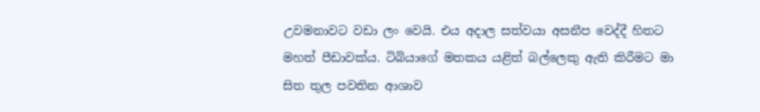උවමනාවට වඩා ලං වෙයි. එය අදාල සත්වයා අසනීප වෙද්දී හිතට මහත් පීඩාවක්ය. ටිබියාගේ මතකය යළිත් බල්ලෙකු ඇති කිරීමට මා සිත තුල පවතින ආශාව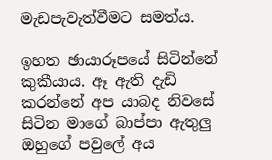මැඩපැවැත්වීමට සමත්ය.

ඉහත ඡායාරූපයේ සිටින්නේ කුකීයාය. ඈ ඇති දැඩි කරන්නේ අප යාබද නිවසේ සිටින මාගේ බාප්පා ඇතුලු ඔහුගේ පවුලේ අය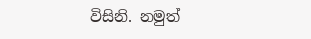විසිනි. නමුත්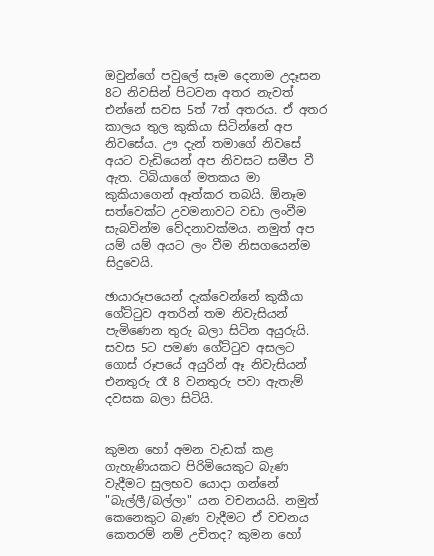ඔවුන්ගේ පවුලේ සෑම දෙනාම උදෑසන 8ට නිවසින් පිටවන අතර නැවත් එන්නේ සවස 5ත් 7ත් අතරය. ඒ අතර කාලය තුල කුකියා සිටින්නේ අප නිවසේය. ඌ දැන් තමාගේ නිවසේ අයට වැඩියෙන් අප නිවසට සමීප වී ඇත. ටිබියාගේ මතකය මා කුකියාගෙන් ඈත්කර තබයි. ඕනෑම සත්වෙක්ට උවමනාවට වඩා ලංවීම සැබවින්ම වේදනාවක්මය. නමුත් අප යම් යම් අයට ලං වීම නිසගයෙන්ම සිදුවෙයි.

ඡායාරූපයෙන් දැක්වෙන්නේ කුකීයා ගේට්ටුව අතරින් තම නිවැසියන් පැමිණෙන තුරු බලා සිටින අයුරුයි. සවස 5ට පමණ ගේට්ටුව අසලට ගොස් රූපයේ අයුරින් ඈ නිවැසියන් එනතුරු රෑ 8 වනතුරු පවා ඇතැම් දවසක බලා සිටියි.


කුමන හෝ අමන වැඩක් කළ ගැහැණියකට පිරිමියෙකුට බැණ වැදීමට සුලභව යොදා ගන්නේ "බැල්ලී/බල්ලා" යන වචනයයි. නමුත් කෙනෙකුට බැණ වැදීමට ඒ වචනය කෙතරම් නම් උචිතද? කුමන හෝ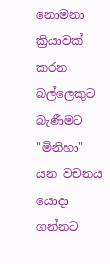නොමනා ක්‍රියාවක් කරන බල්ලෙකුට බැණීමට "මිනිහා" යන වචනය යොදා ගන්නට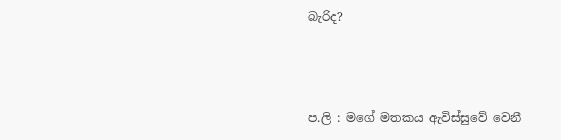බැරිද?



ප.ලි : මගේ මතකය ඇවිස්සුවේ වෙනී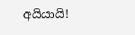අයියායි!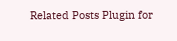Related Posts Plugin for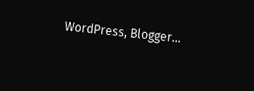WordPress, Blogger...